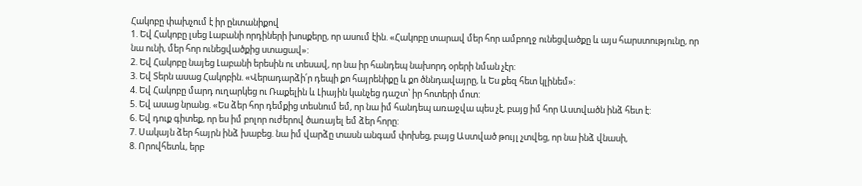Հակոբը փախչում է իր ընտանիքով
1. Եվ Հակոբը լսեց Լաբանի որդիների խոսքերը, որ ասում էին. «Հակոբը տարավ մեր հոր ամբողջ ունեցվածքը և այս հարստությունը, որ նա ունի, մեր հոր ունեցվածքից ստացավ»:
2. Եվ Հակոբը նայեց Լաբանի երեսին ու տեսավ, որ նա իր հանդեպ նախորդ օրերի նման չէր:
3. Եվ Տերն ասաց Հակոբին. «Վերադարձի՛ր դեպի քո հայրենիքը և քո ծննդավայրը, և Ես քեզ հետ կլինեմ»:
4. Եվ Հակոբը մարդ ուղարկեց ու Ռաքելին և Լիային կանչեց դաշտ՝ իր հոտերի մոտ:
5. Եվ ասաց նրանց. «Ես ձեր հոր դեմքից տեսնում եմ, որ նա իմ հանդեպ առաջվա պես չէ, բայց իմ հոր Աստվածն ինձ հետ է:
6. Եվ դուք գիտեք, որ ես իմ բոլոր ուժերով ծառայել եմ ձեր հորը:
7. Սակայն ձեր հայրն ինձ խաբեց. նա իմ վարձը տասն անգամ փոխեց, բայց Աստված թույլ չտվեց, որ նա ինձ վնասի,
8. Որովհետև, երբ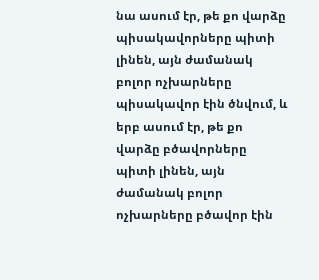նա ասում էր, թե քո վարձը պիսակավորները պիտի լինեն, այն ժամանակ բոլոր ոչխարները պիսակավոր էին ծնվում, և երբ ասում էր, թե քո վարձը բծավորները պիտի լինեն, այն ժամանակ բոլոր ոչխարները բծավոր էին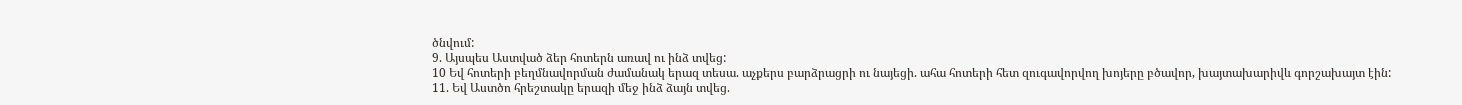ծնվում:
9. Այսպես Աստված ձեր հոտերն առավ ու ինձ տվեց:
10 Եվ հոտերի բեղմնավորման ժամանակ երազ տեսա. աչքերս բարձրացրի ու նայեցի. ահա հոտերի հետ զուգավորվող խոյերը բծավոր, խայտախարիվև գորշախայտ էին:
11. Եվ Աստծո հրեշտակը երազի մեջ ինձ ձայն տվեց.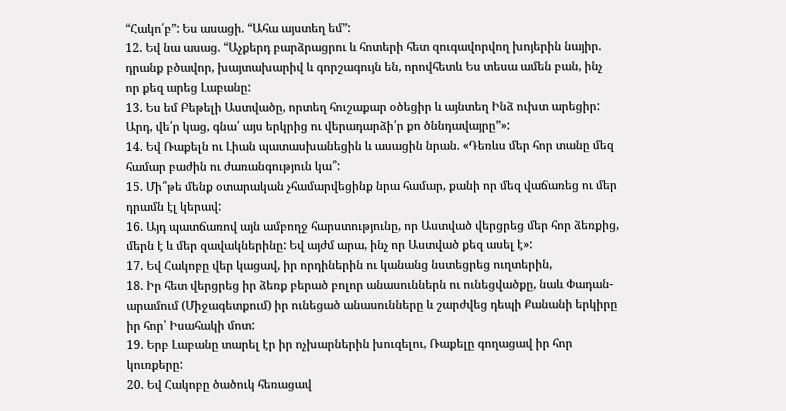“Հակո՛բ”: Ես ասացի. “Ահա այստեղ եմ”:
12. Եվ նա ասաց. “Աչքերդ բարձրացրու և հոտերի հետ զուգավորվող խոյերին նայիր. դրանք բծավոր, խայտախարիվ և գորշագույն են, որովհետև Ես տեսա ամեն բան, ինչ որ քեզ արեց Լաբանը:
13. Ես եմ Բեթելի Աստվածը, որտեղ հուշաքար օծեցիր և այնտեղ Ինձ ուխտ արեցիր: Արդ, վե՛ր կաց, գնա՛ այս երկրից ու վերադարձի՛ր քո ծննդավայրը”»:
14. Եվ Ռաքելն ու Լիան պատասխանեցին և ասացին նրան. «Դեռևս մեր հոր տանը մեզ համար բաժին ու ժառանգություն կա՞:
15. Մի՞թե մենք օտարական չհամարվեցինք նրա համար, քանի որ մեզ վաճառեց ու մեր դրամն էլ կերավ:
16. Այդ պատճառով այն ամբողջ հարստությունը, որ Աստված վերցրեց մեր հոր ձեռքից, մերն է և մեր զավակներինը: Եվ այժմ արա, ինչ որ Աստված քեզ ասել է»:
17. Եվ Հակոբը վեր կացավ, իր որդիներին ու կանանց նստեցրեց ուղտերին,
18. Իր հետ վերցրեց իր ձեռք բերած բոլոր անասուններն ու ունեցվածքը, նաև Փադան-արամում (Միջագետքում) իր ունեցած անասունները և շարժվեց դեպի Քանանի երկիրը իր հոր՝ Իսահակի մոտ:
19. Երբ Լաբանը տարել էր իր ոչխարներին խուզելու, Ռաքելը գողացավ իր հոր կուռքերը:
20. Եվ Հակոբը ծածուկ հեռացավ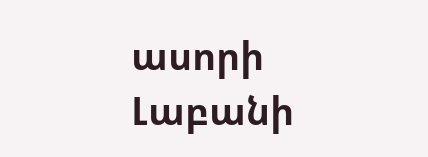ասորի Լաբանի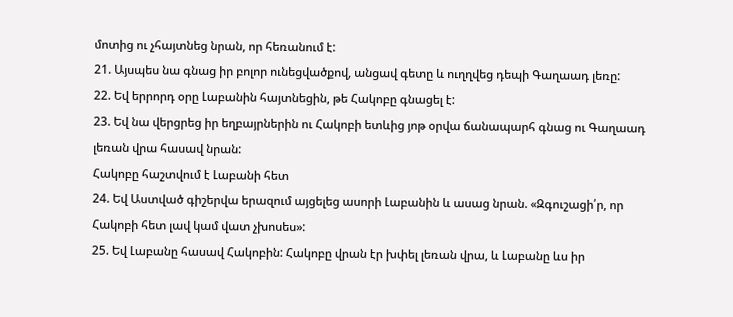մոտից ու չհայտնեց նրան, որ հեռանում է:
21. Այսպես նա գնաց իր բոլոր ունեցվածքով, անցավ գետը և ուղղվեց դեպի Գաղաադ լեռը:
22. Եվ երրորդ օրը Լաբանին հայտնեցին, թե Հակոբը գնացել է:
23. Եվ նա վերցրեց իր եղբայրներին ու Հակոբի ետևից յոթ օրվա ճանապարհ գնաց ու Գաղաադ լեռան վրա հասավ նրան:
Հակոբը հաշտվում է Լաբանի հետ
24. Եվ Աստված գիշերվա երազում այցելեց ասորի Լաբանին և ասաց նրան. «Զգուշացի՛ր, որ Հակոբի հետ լավ կամ վատ չխոսես»:
25. Եվ Լաբանը հասավ Հակոբին: Հակոբը վրան էր խփել լեռան վրա, և Լաբանը ևս իր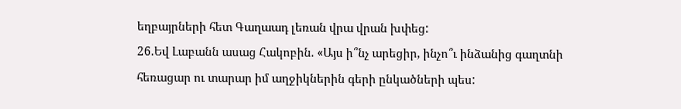եղբայրների հետ Գաղաադ լեռան վրա վրան խփեց:
26.Եվ Լաբանն ասաց Հակոբին. «Այս ի՞նչ արեցիր, ինչո՞ւ ինձանից գաղտնի հեռացար ու տարար իմ աղջիկներին գերի ընկածների պես: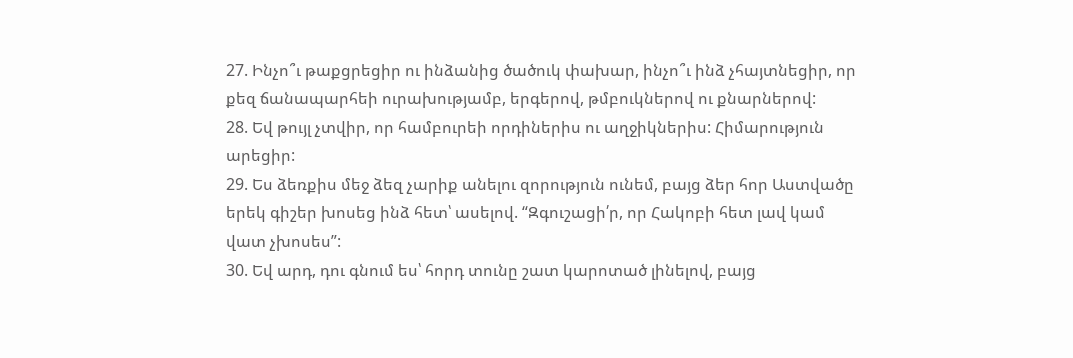27. Ինչո՞ւ թաքցրեցիր ու ինձանից ծածուկ փախար, ինչո՞ւ ինձ չհայտնեցիր, որ քեզ ճանապարհեի ուրախությամբ, երգերով, թմբուկներով ու քնարներով:
28. Եվ թույլ չտվիր, որ համբուրեի որդիներիս ու աղջիկներիս: Հիմարություն արեցիր:
29. Ես ձեռքիս մեջ ձեզ չարիք անելու զորություն ունեմ, բայց ձեր հոր Աստվածը երեկ գիշեր խոսեց ինձ հետ՝ ասելով. “Զգուշացի՛ր, որ Հակոբի հետ լավ կամ վատ չխոսես”:
30. Եվ արդ, դու գնում ես՝ հորդ տունը շատ կարոտած լինելով, բայց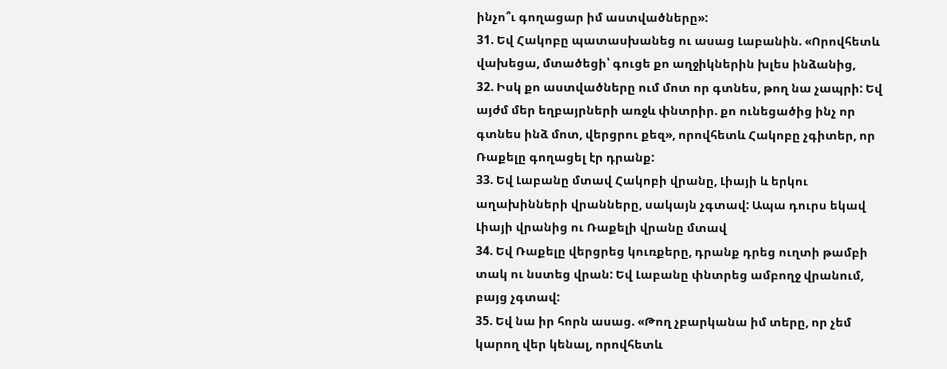ինչո՞ւ գողացար իմ աստվածները»:
31. Եվ Հակոբը պատասխանեց ու ասաց Լաբանին. «Որովհետև վախեցա, մտածեցի՝ գուցե քո աղջիկներին խլես ինձանից,
32. Իսկ քո աստվածները ում մոտ որ գտնես, թող նա չապրի: Եվ այժմ մեր եղբայրների առջև փնտրիր. քո ունեցածից ինչ որ գտնես ինձ մոտ, վերցրու քեզ», որովհետև Հակոբը չգիտեր, որ Ռաքելը գողացել էր դրանք:
33. Եվ Լաբանը մտավ Հակոբի վրանը, Լիայի և երկու աղախինների վրանները, սակայն չգտավ: Ապա դուրս եկավ Լիայի վրանից ու Ռաքելի վրանը մտավ
34. Եվ Ռաքելը վերցրեց կուռքերը, դրանք դրեց ուղտի թամբի տակ ու նստեց վրան: Եվ Լաբանը փնտրեց ամբողջ վրանում, բայց չգտավ:
35. Եվ նա իր հորն ասաց. «Թող չբարկանա իմ տերը, որ չեմ կարող վեր կենալ, որովհետև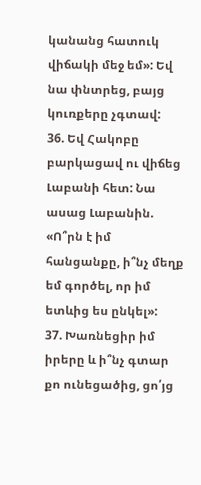կանանց հատուկ վիճակի մեջ եմ»: Եվ նա փնտրեց, բայց կուռքերը չգտավ:
36. Եվ Հակոբը բարկացավ ու վիճեց Լաբանի հետ: Նա ասաց Լաբանին. «Ո՞րն է իմ հանցանքը, ի՞նչ մեղք եմ գործել, որ իմ ետևից ես ընկել»:
37. Խառնեցիր իմ իրերը և ի՞նչ գտար քո ունեցածից, ցո՛յց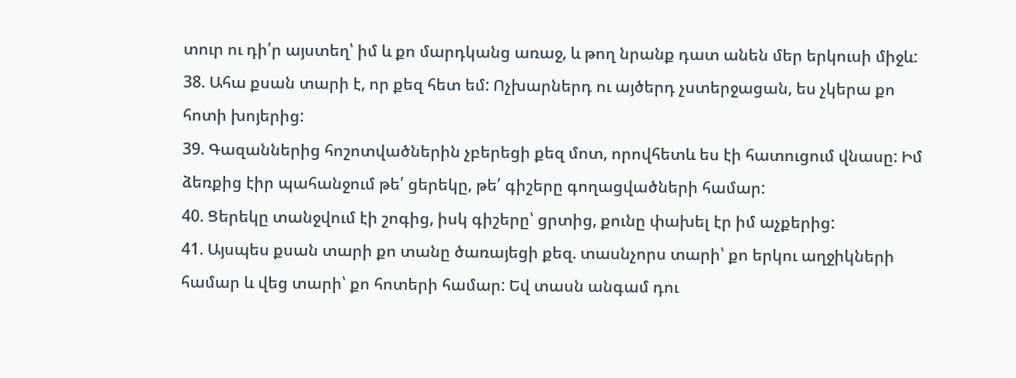տուր ու դի՛ր այստեղ՝ իմ և քո մարդկանց առաջ, և թող նրանք դատ անեն մեր երկուսի միջև:
38. Ահա քսան տարի է, որ քեզ հետ եմ: Ոչխարներդ ու այծերդ չստերջացան, ես չկերա քո հոտի խոյերից:
39. Գազաններից հոշոտվածներին չբերեցի քեզ մոտ, որովհետև ես էի հատուցում վնասը: Իմ ձեռքից էիր պահանջում թե՛ ցերեկը, թե՛ գիշերը գողացվածների համար:
40. Ցերեկը տանջվում էի շոգից, իսկ գիշերը՝ ցրտից, քունը փախել էր իմ աչքերից:
41. Այսպես քսան տարի քո տանը ծառայեցի քեզ. տասնչորս տարի՝ քո երկու աղջիկների համար և վեց տարի՝ քո հոտերի համար: Եվ տասն անգամ դու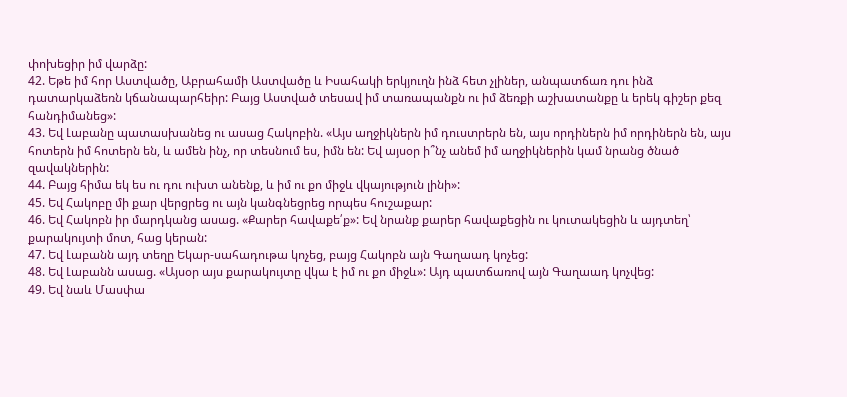փոխեցիր իմ վարձը:
42. Եթե իմ հոր Աստվածը, Աբրահամի Աստվածը և Իսահակի երկյուղն ինձ հետ չլիներ, անպատճառ դու ինձ դատարկաձեռն կճանապարհեիր: Բայց Աստված տեսավ իմ տառապանքն ու իմ ձեռքի աշխատանքը և երեկ գիշեր քեզ հանդիմանեց»:
43. Եվ Լաբանը պատասխանեց ու ասաց Հակոբին. «Այս աղջիկներն իմ դուստրերն են, այս որդիներն իմ որդիներն են, այս հոտերն իմ հոտերն են, և ամեն ինչ, որ տեսնում ես, իմն են: Եվ այսօր ի՞նչ անեմ իմ աղջիկներին կամ նրանց ծնած զավակներին:
44. Բայց հիմա եկ ես ու դու ուխտ անենք, և իմ ու քո միջև վկայություն լինի»:
45. Եվ Հակոբը մի քար վերցրեց ու այն կանգնեցրեց որպես հուշաքար:
46. Եվ Հակոբն իր մարդկանց ասաց. «Քարեր հավաքե՛ք»: Եվ նրանք քարեր հավաքեցին ու կուտակեցին և այդտեղ՝ քարակույտի մոտ, հաց կերան:
47. Եվ Լաբանն այդ տեղը Եկար-սահադութա կոչեց, բայց Հակոբն այն Գաղաադ կոչեց:
48. Եվ Լաբանն ասաց. «Այսօր այս քարակույտը վկա է իմ ու քո միջև»: Այդ պատճառով այն Գաղաադ կոչվեց:
49. Եվ նաև Մասփա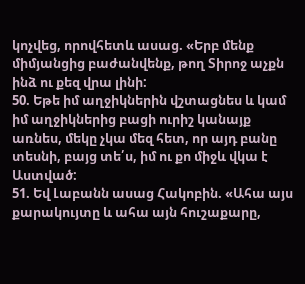կոչվեց, որովհետև ասաց. «Երբ մենք միմյանցից բաժանվենք, թող Տիրոջ աչքն ինձ ու քեզ վրա լինի:
50. Եթե իմ աղջիկներին վշտացնես և կամ իմ աղջիկներից բացի ուրիշ կանայք առնես, մեկը չկա մեզ հետ, որ այդ բանը տեսնի, բայց տե՛ս, իմ ու քո միջև վկա է Աստված:
51. Եվ Լաբանն ասաց Հակոբին. «Ահա այս քարակույտը և ահա այն հուշաքարը,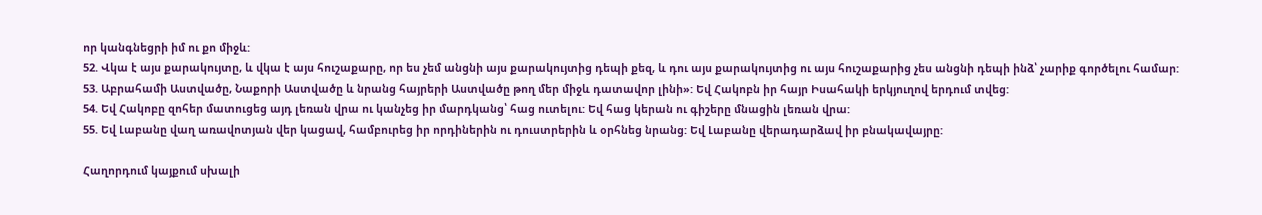որ կանգնեցրի իմ ու քո միջև:
52. Վկա է այս քարակույտը, և վկա է այս հուշաքարը, որ ես չեմ անցնի այս քարակույտից դեպի քեզ, և դու այս քարակույտից ու այս հուշաքարից չես անցնի դեպի ինձ՝ չարիք գործելու համար:
53. Աբրահամի Աստվածը, Նաքորի Աստվածը և նրանց հայրերի Աստվածը թող մեր միջև դատավոր լինի»: Եվ Հակոբն իր հայր Իսահակի երկյուղով երդում տվեց:
54. Եվ Հակոբը զոհեր մատուցեց այդ լեռան վրա ու կանչեց իր մարդկանց՝ հաց ուտելու: Եվ հաց կերան ու գիշերը մնացին լեռան վրա:
55. Եվ Լաբանը վաղ առավոտյան վեր կացավ, համբուրեց իր որդիներին ու դուստրերին և օրհնեց նրանց: Եվ Լաբանը վերադարձավ իր բնակավայրը:

Հաղորդում կայքում սխալի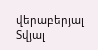վերաբերյալ
Տվյալ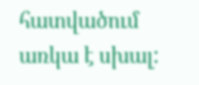հատվածում առկա է սխալ: